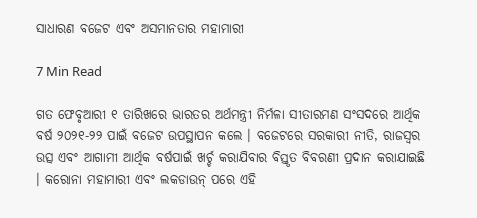ସାଧାରଣ ବଜେଟ ଏବଂ ଅସମାନତାର ମହାମାରୀ

7 Min Read

ଗତ ଫେବୃଆରୀ ୧ ତାରିଖରେ ଭାରତର ଅର୍ଥମନ୍ତ୍ରୀ ନିର୍ମଳା ସୀତାରମଣ ସଂସଦରେ ଆର୍ଥିକ ବର୍ଷ ୨୦୨୧-୨୨ ପାଇଁ ବଜେଟ ଉପସ୍ଥାପନ କଲେ । ବଜେଟରେ ସରକାରୀ ନୀତି, ରାଜସ୍ୱର ଉତ୍ସ ଏବଂ ଆଗାମୀ ଆର୍ଥିକ ବର୍ଷପାଇଁ ଖର୍ଚ୍ଚ କରାଯିବାର ବିସ୍ତୃତ ବିବରଣୀ ପ୍ରଦାନ କରାଯାଇଛି । କରୋନା ମହାମାରୀ ଏବଂ ଲକଡାଉନ୍ ପରେ ଏହି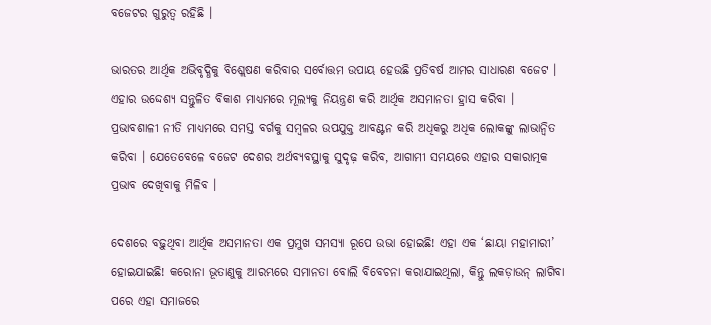ବଜେଟର ଗୁରୁତ୍ୱ ରହିଛି ।

ଭାରତର ଆର୍ଥିକ ଅଭିବୃଦ୍ଧିକୁ ବିଶ୍ଲେଷଣ କରିବାର ସର୍ବୋତ୍ତମ ଉପାୟ ହେଉଛି ପ୍ରତିବର୍ଷ ଆମର ସାଧାରଣ ବଜେଟ । ଏହାର ଉଦ୍ଦେଶ୍ୟ ସନ୍ତୁଳିତ ବିକାଶ ମାଧ୍ୟମରେ ମୂଲ୍ୟକୁ ନିୟନ୍ତ୍ରଣ କରି ଆର୍ଥିକ ଅସମାନତା ହ୍ରାସ କରିବା । ପ୍ରଭାବଶାଳୀ ନୀତି ମାଧ୍ୟମରେ ସମସ୍ତ ବର୍ଗକୁ ସମ୍ବଳର ଉପଯୁକ୍ତ ଆବଣ୍ଟନ କରି ଅଧିକରୁ ଅଧିକ ଲୋକଙ୍କୁ ଲାଭାନ୍ୱିତ କରିବା । ଯେତେବେଳେ ବଜେଟ ଦେଶର ଅର୍ଥବ୍ୟବସ୍ଥାକୁ ସୁଦୃଢ଼ କରିବ, ଆଗାମୀ ସମୟରେ ଏହାର ସକାରାତ୍ମକ ପ୍ରଭାବ ଦେଖିବାକୁ ମିଳିବ ।

ଦେଶରେ ବଢ଼ୁଥିବା ଆର୍ଥିକ ଅସମାନତା ଏକ ପ୍ରମୁଖ ସମସ୍ୟା ରୂପେ ଉଭା ହୋଇଛି! ଏହା ଏକ ‘ଛାୟା ମହାମାରୀ’ ହୋଇଯାଇଛି! କରୋନା ଭୂତାଣୁକୁ ଆରମ୍ଭରେ ସମାନତା ବୋଲି ବିବେଚନା କରାଯାଇଥିଲା, କିନ୍ତୁ ଲକଡ଼ାଉନ୍ ଲାଗିବା ପରେ ଏହା ସମାଜରେ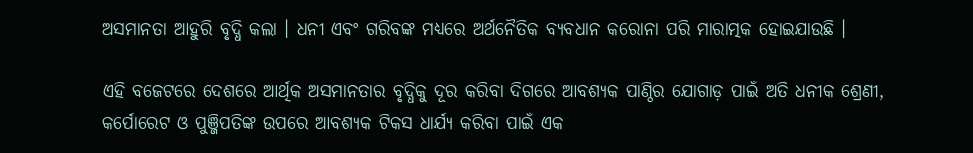ଅସମାନତା ଆହୁରି ବୃଦ୍ଧି କଲା । ଧନୀ ଏବଂ ଗରିବଙ୍କ ମଧ୍ୟରେ ଅର୍ଥନୈତିକ ବ୍ୟବଧାନ କରୋନା ପରି ମାରାତ୍ମକ ହୋଇଯାଉଛି ।

ଏହି ବଜେଟରେ ଦେଶରେ ଆର୍ଥିକ ଅସମାନତାର ବୃଦ୍ଧିକୁ ଦୂର କରିବା ଦିଗରେ ଆବଶ୍ୟକ ପାଣ୍ଠିର ଯୋଗାଡ଼ ପାଇଁ ଅତି ଧନୀକ ଶ୍ରେଣୀ, କର୍ପୋରେଟ ଓ ପୁଞ୍ଜିପତିଙ୍କ ଉପରେ ଆବଶ୍ୟକ ଟିକସ ଧାର୍ଯ୍ୟ କରିବା ପାଇଁ ଏକ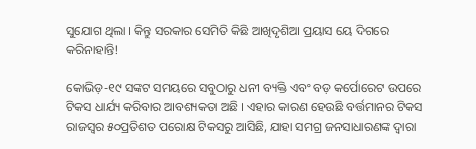ସୁଯୋଗ ଥିଲା । କିନ୍ତୁ ସରକାର ସେମିତି କିଛି ଆଖିଦୃଶିଆ ପ୍ରୟାସ ୟେ ଦିଗରେ କରିନାହାନ୍ତି!

କୋଭିଡ଼-୧୯ ସଙ୍କଟ ସମୟରେ ସବୁଠାରୁ ଧନୀ ବ୍ୟକ୍ତି ଏବଂ ବଡ଼ କର୍ପୋରେଟ ଉପରେ ଟିକସ ଧାର୍ଯ୍ୟ କରିବାର ଆବଶ୍ୟକତା ଅଛି । ଏହାର କାରଣ ହେଉଛି ବର୍ତ୍ତମାନର ଟିକସ ରାଜସ୍ୱର ୫୦ପ୍ରତିଶତ ପରୋକ୍ଷ ଟିକସରୁ ଆସିଛି, ଯାହା ସମଗ୍ର ଜନସାଧାରଣଙ୍କ ଦ୍ୱାରା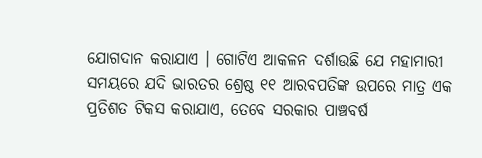ଯୋଗଦାନ କରାଯାଏ । ଗୋଟିଏ ଆକଳନ ଦର୍ଶାଉଛି ଯେ ମହାମାରୀ ସମୟରେ ଯଦି ଭାରତର ଶ୍ରେଷ୍ଠ ୧୧ ଆରବପତିଙ୍କ ଉପରେ ମାତ୍ର ଏକ ପ୍ରତିଶତ ଟିକସ କରାଯାଏ, ତେବେ ସରକାର ପାଞ୍ଚବର୍ଷ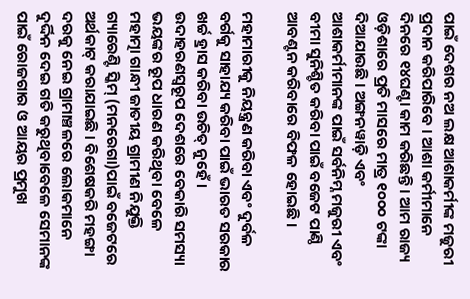ପାଇଁ ଦେଶର ନଅ ଲକ୍ଷ ଆଶାକର୍ମୀଙ୍କ ମଜୁରୀ ପ୍ରଦାନ କରିପାରିବେ । ଆଶା କର୍ମୀମାନେ ଦିନରେ ୧୪ଘଣ୍ଟା କାମ କରିଛନ୍ତି । ଆମ ରାଜ୍ୟ ଓଡ଼ିଶାରେ ପ୍ରତି ମାସରେ ମାତ୍ର ୧୦୦୦ ଟଙ୍କା ଦିଆଯାଉଛି । ଅଙ୍ଗନୱାଡ଼ି ଏବଂ ଆଶାକର୍ମୀମାନଙ୍କ ପାଇଁ ସର୍ବନିମ୍ନ ମଜୁରୀ ଏବଂ ବୀମା ସୁନିଶ୍ଚିତ କରିବା ପାଇଁ ବଜେଟ ପାଣ୍ଠି ଆବଣ୍ଟନ କରିବାରେ ବିଫଳ ହୋଇଛି ।

ମହାମାରୀକୁ ନିୟନ୍ତ୍ରଣ କରିବା ଏବଂ ଦୁର୍ବଳ ବର୍ଗକୁ ସାହାଯ୍ୟ କରିବା ପାଇଁ ଭାରତ ସରକାର ଖର୍ଚ୍ଚ ହ୍ରାସ କରିବା ଉଚିତ୍ ନୁହେଁ । ଉଦାହରଣସ୍ୱରୂପ ଦେଶରେ ବେକାରି ସମସ୍ୟା ଭୟଙ୍କର ରୂପ ଧାରଣ କରିଥିବା ବେଳେ ମହାତ୍ମା ଗାନ୍ଧୀ ଜାତୀୟ ଗ୍ରାମୀଣ ନିଯୁକ୍ତି ଗ୍ୟାରେଣ୍ଟି ସ୍କିମ୍ (ମନରେଗା)ପାଇଁ ବଜେଟରେ ଅର୍ଥକାଟ୍ କରାଯାଇଛି । ବିଶେଷକରି ମହଙ୍ଗା ଦରକୁ ନେଇ ଗ୍ରାମାଞ୍ଚଳରେ ଲୋକମାନେ ଦୁର୍ଦ୍ଦିନ ଦେଇ ଗତି କରୁଥିବାବେଳେ ସେମାନଙ୍କ ପାଇଁ ରୋଜଗାର ଓ ଆୟର ପ୍ରମୁଖ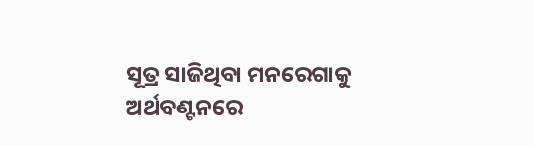ସୂତ୍ର ସାଜିଥିବା ମନରେଗାକୁ ଅର୍ଥବଣ୍ଟନରେ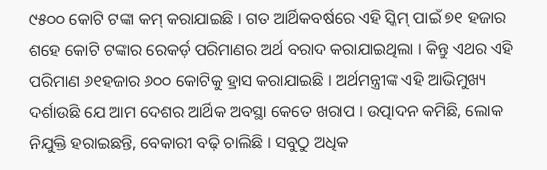୯୫୦୦ କୋଟି ଟଙ୍କା କମ୍ କରାଯାଇଛି । ଗତ ଆର୍ଥିକବର୍ଷରେ ଏହି ସ୍କିମ୍ ପାଇଁ ୭୧ ହଜାର ଶହେ କୋଟି ଟଙ୍କାର ରେକର୍ଡ଼ ପରିମାଣର ଅର୍ଥ ବରାଦ କରାଯାଇଥିଲା । କିନ୍ତୁ ଏଥର ଏହି ପରିମାଣ ୬୧ହଜାର ୬୦୦ କୋଟିକୁ ହ୍ରାସ କରାଯାଇଛି । ଅର୍ଥମନ୍ତ୍ରୀଙ୍କ ଏହି ଆଭିମୁଖ୍ୟ ଦର୍ଶାଉଛି ଯେ ଆମ ଦେଶର ଆର୍ଥିକ ଅବସ୍ଥା କେତେ ଖରାପ । ଉତ୍ପାଦନ କମିଛି, ଲୋକ ନିଯୁକ୍ତି ହରାଇଛନ୍ତି, ବେକାରୀ ବଢ଼ି ଚାଲିଛି । ସବୁଠୁ ଅଧିକ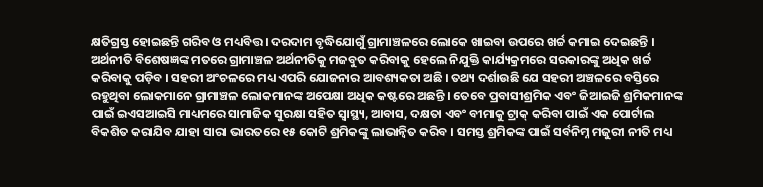କ୍ଷତିଗ୍ରସ୍ତ ହୋଇଛନ୍ତି ଗରିବ ଓ ମଧ୍ୟବିତ୍ତ । ଦରଦାମ ବୃଦ୍ଧିଯୋଗୁଁ ଗ୍ରାମାଞ୍ଚଳରେ ଲୋକେ ଖାଇବା ଉପରେ ଖର୍ଚ୍ଚ କମାଇ ଦେଇଛନ୍ତି । ଅର୍ଥନୀତି ବିଶେଷଜ୍ଞଙ୍କ ମତରେ ଗ୍ରାମାଞ୍ଚଳ ଅର୍ଥନୀତିକୁ ମଜବୁତ କରିବାକୁ ହେଲେ ନିଯୁକ୍ତି କାର୍ଯ୍ୟକ୍ରମରେ ସରକାରଙ୍କୁ ଅଧିକ ଖର୍ଚ୍ଚ କରିବାକୁ ପଡ଼ିବ । ସହରୀ ଅଂଚଳରେ ମଧ୍ୟ ଏପରି ଯୋଜନାର ଆବଶ୍ୟକତା ଅଛି । ତଥ୍ୟ ଦର୍ଶାଉଛି ଯେ ସହରୀ ଅଞ୍ଚଳରେ ବସ୍ତିରେ ରହୁଥିବା ଲୋକମାନେ ଗ୍ରାମାଞ୍ଚଳ ଲୋକମାନଙ୍କ ଅପେକ୍ଷା ଅଧିକ କଷ୍ଟରେ ଅଛନ୍ତି । ତେବେ ପ୍ରବାସୀଶ୍ରମିକ ଏବଂ ଜିଆଇଜି ଶ୍ରମିକମାନଙ୍କ ପାଇଁ ଇଏସଆଇସି ମାଧ୍ୟମରେ ସାମାଜିକ ସୁରକ୍ଷା ସହିତ ସ୍ୱାସ୍ଥ୍ୟ, ଆବାସ, ଦକ୍ଷତା ଏବଂ ବୀମାକୁ ଟ୍ରାକ୍ କରିବା ପାଇଁ ଏକ ପୋର୍ଟାଲ ବିକଶିତ କରାଯିବ ଯାହା ସାରା ଭାରତରେ ୧୫ କୋଟି ଶ୍ରମିକଙ୍କୁ ଲାଭାନ୍ୱିତ କରିବ । ସମସ୍ତ ଶ୍ରମିକଙ୍କ ପାଇଁ ସର୍ବନିମ୍ନ ମଜୁରୀ ନୀତି ମଧ୍ୟ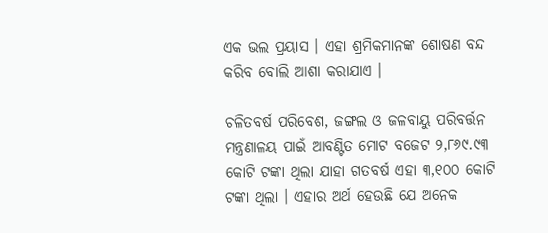ଏକ ଭଲ ପ୍ରୟାସ । ଏହା ଶ୍ରମିକମାନଙ୍କ ଶୋଷଣ ବନ୍ଦ କରିବ ବୋଲି ଆଶା କରାଯାଏ ।

ଚଳିତବର୍ଷ ପରିବେଶ, ଜଙ୍ଗଲ ଓ ଜଳବାୟୁ ପରିବର୍ତ୍ତନ ମନ୍ତ୍ରଣାଳୟ ପାଇଁ ଆବଣ୍ଟିତ ମୋଟ ବଜେଟ ୨,୮୬୯.୯୩ କୋଟି ଟଙ୍କା ଥିଲା ଯାହା ଗତବର୍ଷ ଏହା ୩,୧୦୦ କୋଟି ଟଙ୍କା ଥିଲା । ଏହାର ଅର୍ଥ ହେଉଛି ଯେ ଅନେକ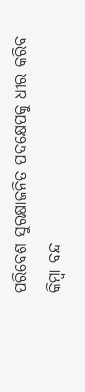ପରିବେଶ ସୁରକ୍ଷାଜନିତ ପଦକ୍ଷେପକୁ ଧୀର କରିବ କିମ୍ବା ବନ୍ଦ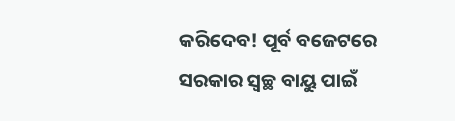କରିଦେବ! ପୂର୍ବ ବଜେଟରେ ସରକାର ସ୍ୱଚ୍ଛ ବାୟୁ ପାଇଁ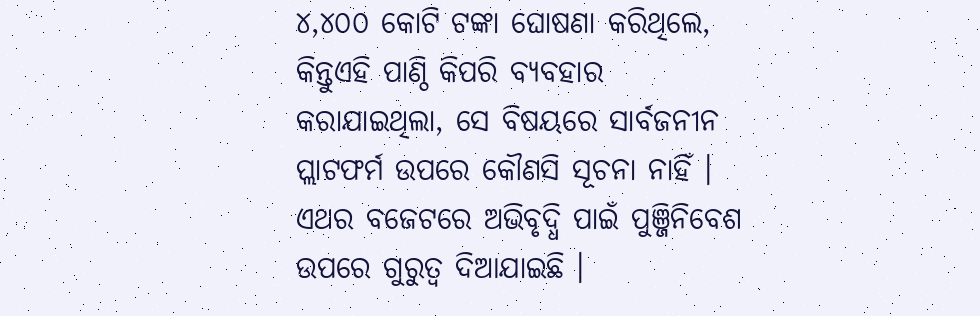୪,୪୦୦ କୋଟି ଟଙ୍କା ଘୋଷଣା କରିଥିଲେ, କିନ୍ତୁଏହି ପାଣ୍ଠି କିପରି ବ୍ୟବହାର କରାଯାଇଥିଲା, ସେ ବିଷୟରେ ସାର୍ବଜନୀନ ପ୍ଲାଟଫର୍ମ ଉପରେ କୌଣସି ସୂଚନା ନାହିଁ । ଏଥର ବଜେଟରେ ଅଭିବୃଦ୍ଧି ପାଇଁ ପୁଞ୍ଜିନିବେଶ ଉପରେ ଗୁରୁତ୍ୱ ଦିଆଯାଇଛି ।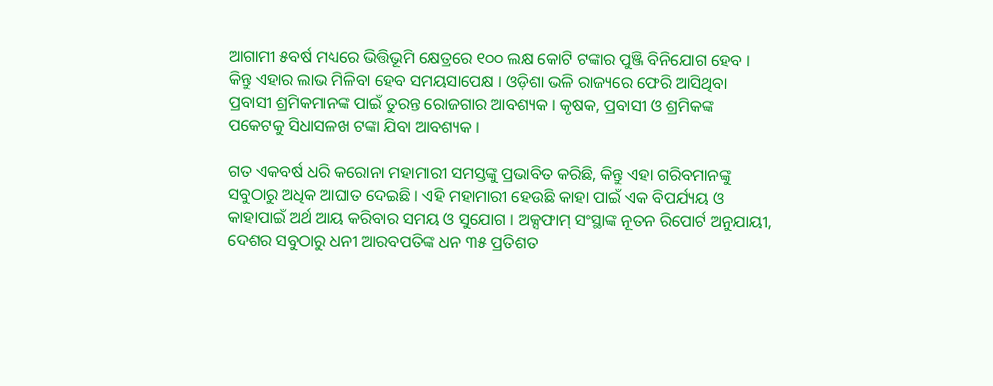ଆଗାମୀ ୫ବର୍ଷ ମଧ୍ୟରେ ଭିତ୍ତିଭୂମି କ୍ଷେତ୍ରରେ ୧୦୦ ଲକ୍ଷ କୋଟି ଟଙ୍କାର ପୁଞ୍ଜି ବିନିଯୋଗ ହେବ । କିନ୍ତୁ ଏହାର ଲାଭ ମିଳିବା ହେବ ସମୟସାପେକ୍ଷ । ଓଡ଼ିଶା ଭଳି ରାଜ୍ୟରେ ଫେରି ଆସିଥିବା ପ୍ରବାସୀ ଶ୍ରମିକମାନଙ୍କ ପାଇଁ ତୁରନ୍ତ ରୋଜଗାର ଆବଶ୍ୟକ । କୃଷକ, ପ୍ରବାସୀ ଓ ଶ୍ରମିକଙ୍କ ପକେଟକୁ ସିଧାସଳଖ ଟଙ୍କା ଯିବା ଆବଶ୍ୟକ ।

ଗତ ଏକବର୍ଷ ଧରି କରୋନା ମହାମାରୀ ସମସ୍ତଙ୍କୁ ପ୍ରଭାବିତ କରିଛି, କିନ୍ତୁ ଏହା ଗରିବମାନଙ୍କୁ ସବୁଠାରୁ ଅଧିକ ଆଘାତ ଦେଇଛି । ଏହି ମହାମାରୀ ହେଉଛି କାହା ପାଇଁ ଏକ ବିପର୍ଯ୍ୟୟ ଓ କାହାପାଇଁ ଅର୍ଥ ଆୟ କରିବାର ସମୟ ଓ ସୁଯୋଗ । ଅକ୍ସଫାମ୍ ସଂସ୍ଥାଙ୍କ ନୂତନ ରିପୋର୍ଟ ଅନୁଯାୟୀ, ଦେଶର ସବୁଠାରୁ ଧନୀ ଆରବପତିଙ୍କ ଧନ ୩୫ ପ୍ରତିଶତ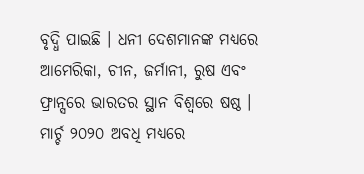ବୃଦ୍ଧି ପାଇଛି । ଧନୀ ଦେଶମାନଙ୍କ ମଧ୍ୟରେ ଆମେରିକା, ଚୀନ, ଜର୍ମାନୀ, ରୁଷ ଏବଂ ଫ୍ରାନ୍ସରେ ଭାରତର ସ୍ଥାନ ବିଶ୍ୱରେ ଷଷ୍ଠ । ମାର୍ଚ୍ଚ ୨୦୨୦ ଅବଧି ମଧ୍ୟରେ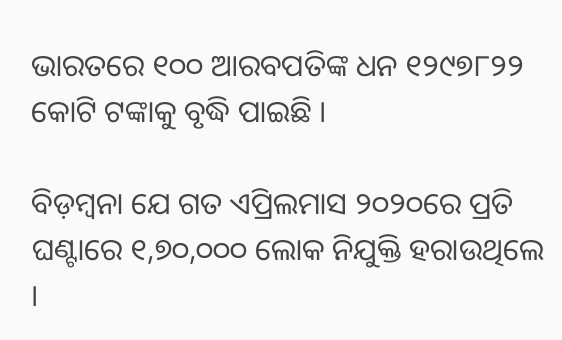ଭାରତରେ ୧୦୦ ଆରବପତିଙ୍କ ଧନ ୧୨୯୭୮୨୨ କୋଟି ଟଙ୍କାକୁ ବୃଦ୍ଧି ପାଇଛି ।

ବିଡ଼ମ୍ବନା ଯେ ଗତ ଏପ୍ରିଲମାସ ୨୦୨୦ରେ ପ୍ରତି ଘଣ୍ଟାରେ ୧,୭୦,୦୦୦ ଲୋକ ନିଯୁକ୍ତି ହରାଉଥିଲେ ।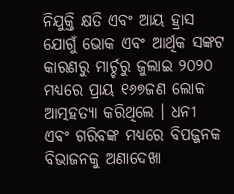ନିଯୁକ୍ତି କ୍ଷତି ଏବଂ ଆୟ ହ୍ରାସ ଯୋଗୁଁ ଭୋକ ଏବଂ ଆର୍ଥିକ ସଙ୍କଟ କାରଣରୁ ମାର୍ଚ୍ଚରୁ ଜୁଲାଇ ୨୦୨୦ ମଧ୍ୟରେ ପ୍ରାୟ ୧୬୭ଜଣ ଲୋକ ଆତ୍ମହତ୍ୟା କରିଥିଲେ । ଧନୀ ଏବଂ ଗରିବଙ୍କ ମଧ୍ୟରେ ବିପଜ୍ଜନକ ବିଭାଜନକୁ ଅଣାଦେଖା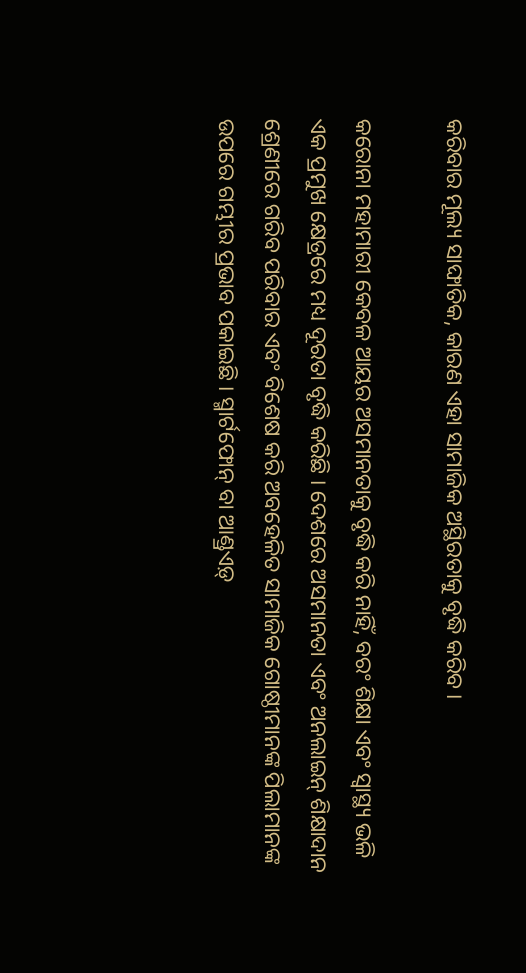କରିବାର ମୂଲ୍ୟ ସାଙ୍ଘାତିକ, କାରଣ ଏହା ସାମାଜିକ ଅସ୍ଥିରତାକୁ ବୃଦ୍ଧି କରିବ ।

କରୋନା ମହାମାରୀ କେବଳ ଆୟର ଅସମାନତାକୁ ବୃଦ୍ଧି କରି ନାହିଁ, ବରଂ ଶିକ୍ଷା ଏବଂ ସ୍ୱାସ୍ଥ୍ୟ ଭଳି ଏକ ପ୍ରମୁଖ କ୍ଷେତ୍ରରେ ମଧ୍ୟ ଦୂରତା ବୃଦ୍ଧି କରିଛି । ଦେଶରେ ଅସମାନତା ଏବଂ ଅନଲାଇନ୍ ଶିକ୍ଷାଦାନ ଶ୍ରେଣୀରେ ଗରିବ ପରିବାର ଏବଂ ବିଶେଷ କରି ଅବହେଳିତ ସାମାଜିକ ଗୋଷ୍ଠୀମାନଙ୍କ ପିଲାମାନଙ୍କ ଉପରେ ଗମ୍ଭୀର ପ୍ରଭାବ ପକାଇଛି । ସ୍ମାର୍ଟଫୋନ୍ ବା ଆଣ୍ଡ୍ରଏଡ଼୍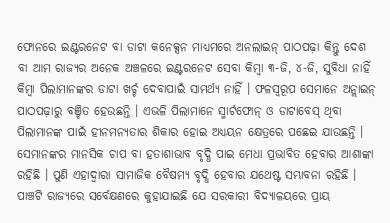ଫୋନରେ ଇଣ୍ଟରନେଟ ବା ଡାଟା କନେକ୍ସନ ମାଧ୍ୟମରେ ଅନଲାଇନ୍ ପାଠପଢ଼ା କିନ୍ତୁ ଦେଶ ବା ଆମ ରାଜ୍ୟର ଅନେକ ଅଞ୍ଚଳରେ ଇଣ୍ଟରନେଟ ସେବା କିମ୍ବା ୩-ଜି, ୪-ଜି, ସୁବିଧା ନାହିଁ କିମ୍ବା ପିଲାମାନଙ୍କର ଡାଟା ଖର୍ଚ୍ଚ ଦେବାପାଇଁ ସାମର୍ଥ୍ୟ ନାହିଁ । ଫଳସ୍ୱରୂପ ସେମାନେ ଅନ୍ଲାଇନ୍ ପାଠପଢ଼ାରୁ ବଞ୍ଚିତ ହେଉଛନ୍ତି । ଏଭଳି ପିଲାମାନେ ସ୍ମାର୍ଟଫୋନ୍ ଓ ଡାଟାବେସ୍ ଥିବା ପିଲାମାନଙ୍କ ପାଇଁ ହୀନମନ୍ୟତାର ଶିକାର ହୋଇ ଅଧ୍ୟୟନ କ୍ଷେତ୍ରରେ ପଛେଇ ଯାଉଛନ୍ତି । ସେମାନଙ୍କର ମାନସିକ ଚାପ ବା ହତାଶାଭାବ ବୃଦ୍ଧି ପାଇ ମେଧା ପ୍ରଭାବିତ ହେବାର ଆଶାଙ୍କା ରହିଛି । ପୁଣି ଏହାଦ୍ୱାରା ସାମାଜିକ ବୈଷମ୍ୟ ବୃଦ୍ଧି ହେବାର ଯଥେଷ୍ଟ ସମ୍ଭାବନା ରହିଛି । ପାଞ୍ଚଟି ରାଜ୍ୟରେ ସର୍ବେକ୍ଷଣରେ କୁହାଯାଇଛି ଯେ ସରକାରୀ ବିଦ୍ୟାଳୟରେ ପ୍ରାୟ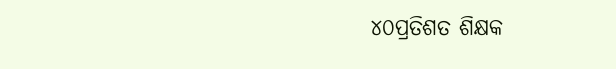୪୦ପ୍ରତିଶତ ଶିକ୍ଷକ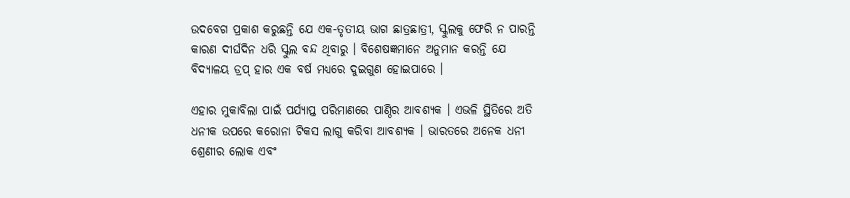ଉଦବେଗ ପ୍ରକାଶ କରୁଛନ୍ତି ଯେ ଏକ-ତୃତୀୟ ଭାଗ ଛାତ୍ରଛାତ୍ରୀ, ସ୍କୁଲକୁ ଫେରି ନ ପାରନ୍ତି କାରଣ ଦୀର୍ଘଦିନ ଧରି ସ୍କୁଲ ବନ୍ଦ ଥିବାରୁ । ବିଶେଷଜ୍ଞମାନେ ଅନୁମାନ କରନ୍ତି ଯେ ବିଦ୍ୟାଳୟ ଡ୍ରପ୍ ହାର ଏକ ବର୍ଷ ମଧ୍ୟରେ ଦୁଇଗୁଣ ହୋଇପାରେ ।

ଏହାର ମୁକାବିଲା ପାଇଁ ପର୍ଯ୍ୟାପ୍ତ ପରିମାଣରେ ପାଣ୍ଠିର ଆବଶ୍ୟକ । ଏଭଳି ସ୍ଥିତିରେ ଅତି ଧନୀକ ଉପରେ କରୋନା ଟିକସ ଲାଗୁ କରିବା ଆବଶ୍ୟକ । ଭାରତରେ ଅନେକ ଧନୀ ଶ୍ରେଣୀର ଲୋକ ଏବଂ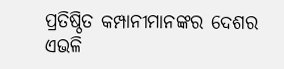ପ୍ରତିଷ୍ଠିତ କମ୍ପାନୀମାନଙ୍କର ଦେଶର ଏଭଳି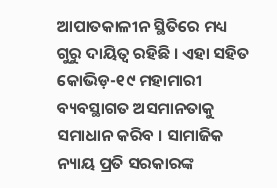ଆପାତକାଳୀନ ସ୍ଥିତିରେ ମଧ୍ୟ ଗୁରୁ ଦାୟିତ୍ୱ ରହିଛି । ଏହା ସହିତ କୋଭିଡ଼-୧୯ ମହାମାରୀ ବ୍ୟବସ୍ଥାଗତ ଅସମାନତାକୁ ସମାଧାନ କରିବ । ସାମାଜିକ ନ୍ୟାୟ ପ୍ରତି ସରକାରଙ୍କ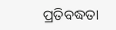ପ୍ରତିବଦ୍ଧତା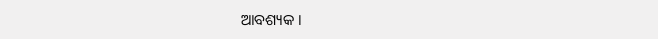ଆବଶ୍ୟକ ।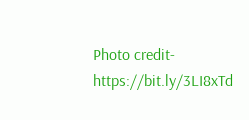Photo credit-https://bit.ly/3LI8xTd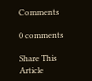Comments

0 comments

Share This Article